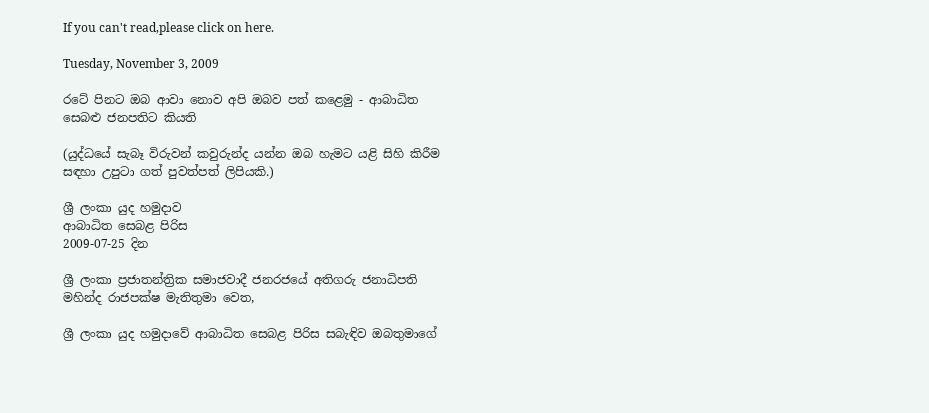If you can't read,please click on here.

Tuesday, November 3, 2009

රටේ පිනට ඔබ ආවා නොව අපි ඔබව පත් කළෙමු - ආබාධිත සෙබළු ජනපතිට කියති

(යුද්ධයේ සැබෑ විරුවන් කවුරුන්ද යන්න ඔබ හැමට යළි සිහි කිරීම සඳහා උපුටා ගත් පුවත්පත් ලිපියකි.)

ශ්‍රී ලංකා යුද හමුදාව
ආබාධිත සෙබළ පිරිස
2009-07-25 දින

ශ්‍රී ලංකා ප්‍රජාතන්ත්‍රික සමාජවාදී ජනරජයේ අතිගරු ජනාධිපති මහින්ද රාජපක්ෂ මැතිතුමා වෙත,

ශ්‍රී ලංකා යුද හමුදාවේ ආබාධිත සෙබළ පිරිස සබැඳිව ඔබතුමාගේ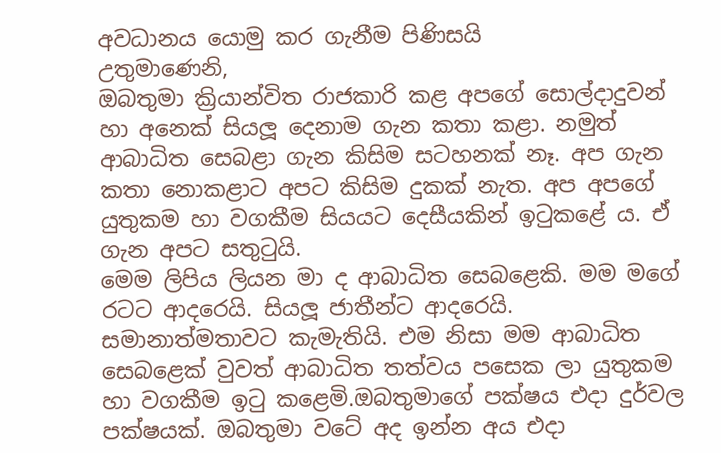අවධානය යොමු කර ගැනීම පිණිසයි
උතුමාණෙනි,
ඔබතුමා ක්‍රියාන්විත රාජකාරි කළ අපගේ සොල්දාදුවන් හා අනෙක් සියලූ දෙනාම ගැන කතා කළා. නමුත් ආබාධිත සෙබළා ගැන කිසිම සටහනක් නෑ. අප ගැන කතා නොකළාට අපට කිසිම දුකක් නැත. අප අපගේ යුතුකම හා වගකීම සියයට දෙසීයකින් ඉටුකළේ ය. ඒ ගැන අපට සතුටුයි.
මෙම ලිපිය ලියන මා ද ආබාධිත සෙබළෙකි. මම මගේ රටට ආදරෙයි. සියලූ ජාතීන්ට ආදරෙයි. සමානාත්මතාවට කැමැතියි. එම නිසා මම ආබාධිත සෙබළෙක් වුවත් ආබාධිත තත්වය පසෙක ලා යුතුකම හා වගකීම ඉටු කළෙමි.ඔබතුමාගේ පක්ෂය එදා දුර්වල පක්ෂයක්. ඔබතුමා වටේ අද ඉන්න අය එදා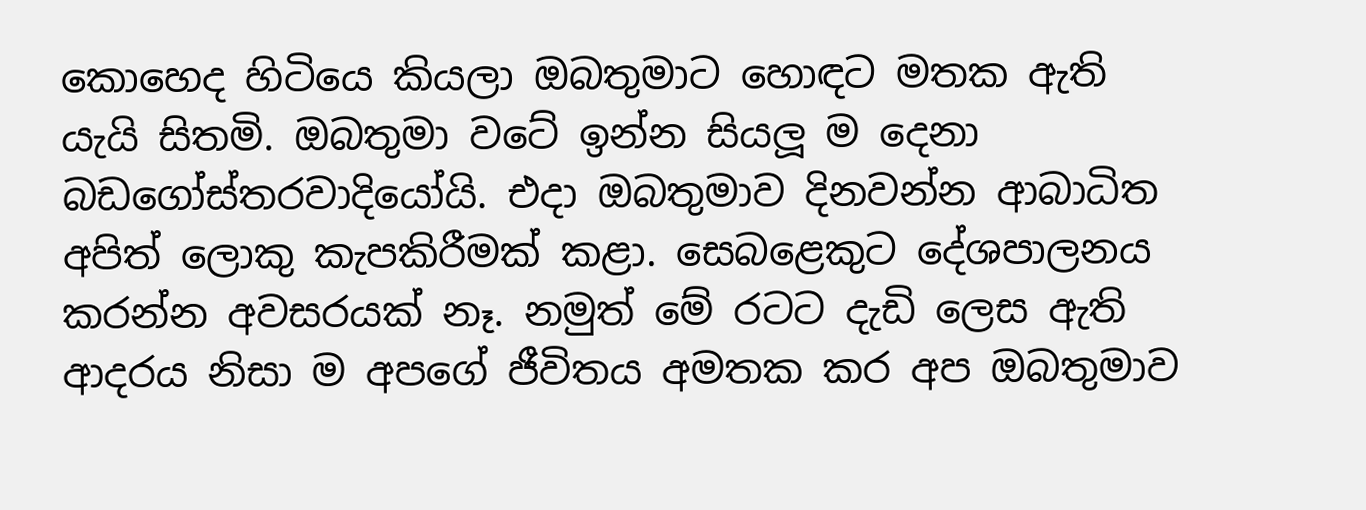කොහෙද හිටියෙ කියලා ඔබතුමාට හොඳට මතක ඇති යැයි සිතමි. ඔබතුමා වටේ ඉන්න සියලූ ම දෙනා බඩගෝස්තරවාදියෝයි. එදා ඔබතුමාව දිනවන්න ආබාධිත අපිත් ලොකු කැපකිරීමක් කළා. සෙබළෙකුට දේශපාලනය කරන්න අවසරයක් නෑ. නමුත් මේ රටට දැඩි ලෙස ඇති ආදරය නිසා ම අපගේ ජීවිතය අමතක කර අප ඔබතුමාව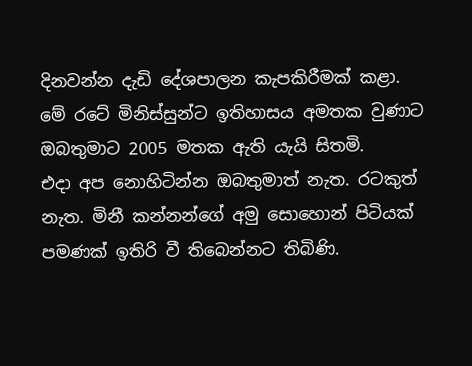දිනවන්න දැඩි දේශපාලන කැපකිරීමක් කළා. මේ රටේ මිනිස්සුන්ට ඉතිහාසය අමතක වුණාට ඔබතුමාට 2005 මතක ඇති යැයි සිතමි.
එදා අප නොහිටින්න ඔබතුමාත් නැත. රටකුත් නැත. මිනී කන්නන්ගේ අමු සොහොන් පිටියක් පමණක් ඉතිරි වී තිබෙන්නට තිබිණි.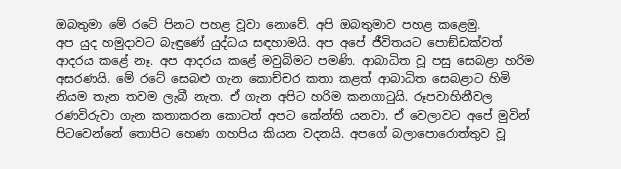ඔබතුමා මේ රටේ පිනට පහළ වූවා නොවේ. අපි ඔබතුමාව පහළ කළෙමු.
අප යුද හමුදාවට බැඳුණේ යුද්ධය සඳහාමයි. අප අපේ ජීවිතයට පොඞ්ඩක්වත් ආදරය කළේ නෑ. අප ආදරය කළේ මවුබිමට පමණි. ආබාධිත වූ පසු සෙබළා හරිම අසරණයි. මේ රටේ සෙබළු ගැන කොච්චර කතා කළත් ආබාධිත සෙබළාට හිමි නියම තැන තවම ලැබී නැත. ඒ ගැන අපිට හරිම කනගාටුයි. රූපවාහිනීවල රණවිරුවා ගැන කතාකරන කොටත් අපට කේන්ති යනවා. ඒ වෙලාවට අපේ මුවින් පිටවෙන්නේ තොපිට හෙණ ගහපිය කියන වදනයි. අපගේ බලාපොරොත්තුව වූ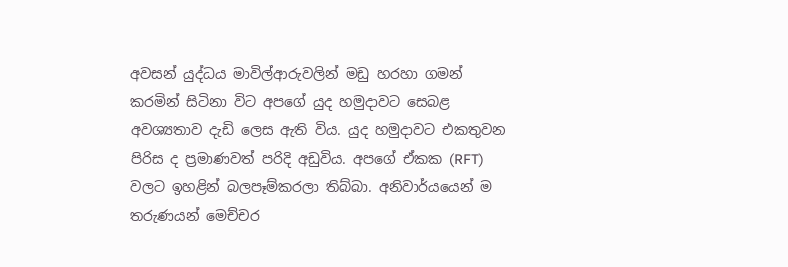අවසන් යුද්ධය මාවිල්ආරුවලින් මඩු හරහා ගමන් කරමින් සිටිනා විට අපගේ යුද හමුදාවට සෙබළ අවශ්‍යතාව දැඩි ලෙස ඇති විය. යුද හමුදාවට එකතුවන පිරිස ද ප්‍රමාණවත් පරිදි අඩුවිය. අපගේ ඒකක (RFT) වලට ඉහළින් බලපෑම්කරලා තිබ්බා. අනිවාර්යයෙන් ම තරුණයන් මෙච්චර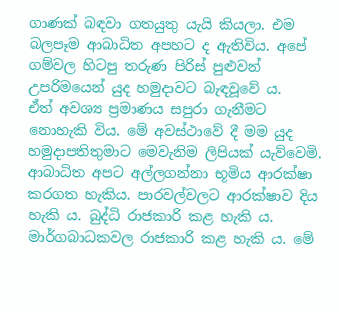ගාණක් බඳවා ගතයුතු යැයි කියලා. එම බලපෑම ආබාධිත අපහට ද ඇතිවිය. අපේ ගම්වල හිටපු තරුණ පිරිස් පුළුවන් උපරිමයෙන් යුද හමුදාවට බැඳවූවේ ය.
ඒත් අවශ්‍ය ප්‍රමාණය සපුරා ගැනීමට නොහැකි විය. මේ අවස්ථාවේ දී මම යුද හමුදාපතිතුමාට මෙවැනිම ලිපියක් යැව්වෙමි. ආබාධිත අපට අල්ලගන්නා භූමිය ආරක්ෂා කරගත හැකිය. පාරවල්වලට ආරක්ෂාව දිය හැකි ය. බුද්ධි රාජකාරි කළ හැකි ය. මාර්ගබාධකවල රාජකාරි කළ හැකි ය. මේ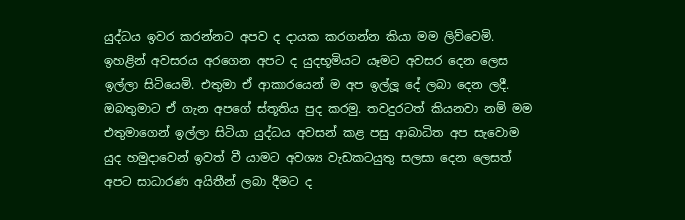යුද්ධය ඉවර කරන්නට අපව ද දායක කරගන්න කියා මම ලිව්වෙමි. ඉහළින් අවසරය අරගෙන අපට ද යුදභූමියට යෑමට අවසර දෙන ලෙස ඉල්ලා සිටියෙමි. එතුමා ඒ ආකාරයෙන් ම අප ඉල්ලූ දේ ලබා දෙන ලදී. ඔබතුමාට ඒ ගැන අපගේ ස්තූතිය පුද කරමු. තවදුරටත් කියනවා නම් මම එතුමාගෙන් ඉල්ලා සිටියා යුද්ධය අවසන් කළ පසු ආබාධිත අප සැවොම යුද හමුදාවෙන් ඉවත් වී යාමට අවශ්‍ය වැඩකටයුතු සලසා දෙන ලෙසත් අපට සාධාරණ අයිතීන් ලබා දීමට ද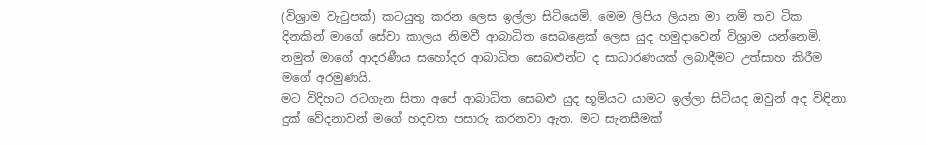(විශ්‍රාම වැටුපක්) කටයුතු කරන ලෙස ඉල්ලා සිටියෙමි. මෙම ලිපිය ලියන මා නම් තව ටික දිනකින් මාගේ සේවා කාලය නිමවී ආබාධිත සෙබළෙක් ලෙස යුද හමුදාවෙන් විශ්‍රාම යන්නෙමි. නමුත් මාගේ ආදරණීය සහෝදර ආබාධිත සෙබළුන්ට ද සාධාරණයක් ලබාදීමට උත්සාහ කිරීම මගේ අරමුණයි.
මට විදිහට රටගැන සිතා අපේ ආබාධිත සෙබළු යුද භූමියට යාමට ඉල්ලා සිටියද ඔවුන් අද විඳිනා දුක් වේදනාවන් මගේ හදවත පසාරු කරනවා ඇත. මට සැනසීමක්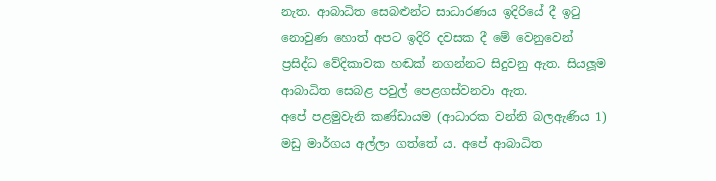නැත. ආබාධිත සෙබළුන්ට සාධාරණය ඉදිරියේ දී ඉටු නොවුණ හොත් අපට ඉදිරි දවසක දී මේ වෙනුවෙන් ප්‍රසිද්ධ වේදිකාවක හඬක් නගන්නට සිදුවනු ඇත. සියලූම ආබාධිත සෙබළ පවුල් පෙළගස්වනවා ඇත.
අපේ පළමුවැනි කණ්ඩායම (ආධාරක වන්නි බලඇණිය 1) මඩු මාර්ගය අල්ලා ගත්තේ ය. අපේ ආබාධිත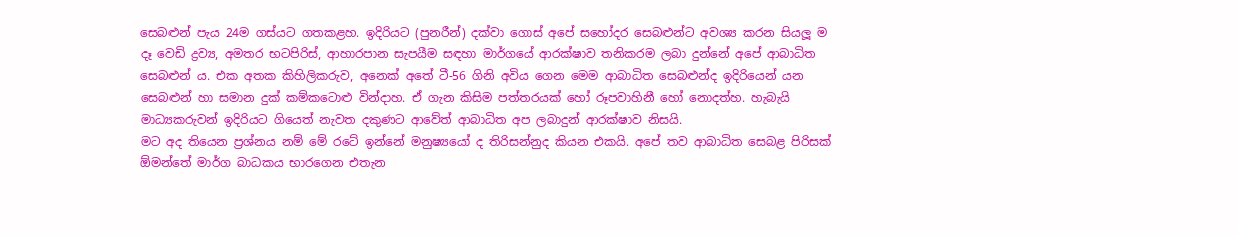සෙබළුන් පැය 24ම ගස්යට ගතකළහ. ඉදිරියට (පුනරීන්) දක්වා ගොස් අපේ සහෝදර සෙබළුන්ට අවශ්‍ය කරන සියලූ ම දෑ වෙඩි ද්‍රව්‍ය, අමතර භටපිරිස්, ආහාරපාන සැපයීම සඳහා මාර්ගයේ ආරක්ෂාව තනිකරම ලබා දුන්නේ අපේ ආබාධිත සෙබළුන් ය. එක අතක කිහිලිකරුව, අනෙක් අතේ ටී-56 ගිනි අවිය ගෙන මෙම ආබාධිත සෙබළුන්ද ඉදිරියෙන් යන සෙබළුන් හා සමාන දුක් කම්කටොළු වින්දාහ. ඒ ගැන කිසිම පත්තරයක් හෝ රූපවාහිනී හෝ නොදත්හ. හැබැයි මාධ්‍යකරුවන් ඉදිරියට ගියෙත් නැවත දකුණට ආවේත් ආබාධිත අප ලබාදුන් ආරක්ෂාව නිසයි.
මට අද තියෙන ප්‍රශ්නය නම් මේ රටේ ඉන්නේ මනුෂ්‍යයෝ ද තිරිසන්නුද කියන එකයි. අපේ තව ආබාධිත සෙබළ පිරිසක් ඕමන්තේ මාර්ග බාධකය භාරගෙන එතැන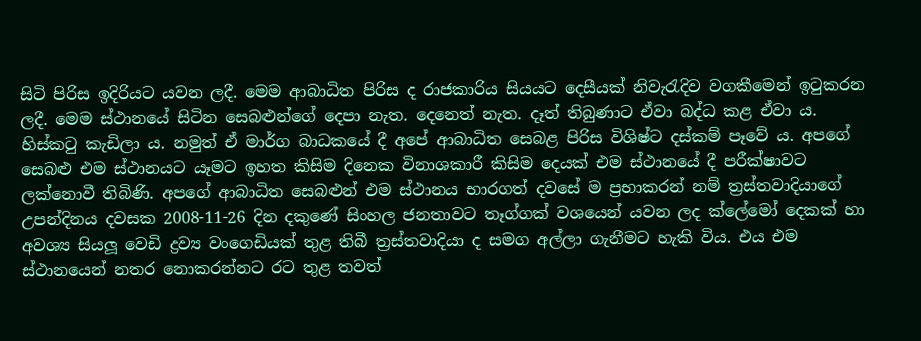සිටි පිරිස ඉදිරියට යවන ලදී. මෙම ආබාධිත පිරිස ද රාජකාරිය සියයට දෙසීයක් නිවැරැදිව වගකීමෙන් ඉටුකරන ලදී. මෙම ස්ථානයේ සිටින සෙබළුන්ගේ දෙපා නැත. දෙනෙත් නැත. දෑත් තිබුණාට ඒවා බද්ධ කළ ඒවා ය. හිස්කටු කැඩිලා ය. නමුත් ඒ මාර්ග බාධකයේ දී අපේ ආබාධිත සෙබළ පිරිස විශිෂ්ට දස්කම් පෑවේ ය. අපගේ සෙබළු එම ස්ථානයට යෑමට ඉහත කිසිම දිනෙක විනාශකාරී කිසිම දෙයක් එම ස්ථානයේ දී පරීක්ෂාවට ලක්නොවී තිබිණි. අපගේ ආබාධිත සෙබළුන් එම ස්ථානය භාරගත් දවසේ ම ප්‍රභාකරන් නම් ත්‍රස්තවාදියාගේ උපන්දිනය දවසක 2008-11-26 දින දකුණේ සිංහල ජනතාවට තෑග්ගක් වශයෙන් යවන ලද ක්ලේමෝ දෙකක් හා අවශ්‍ය සියලූ වෙඩි ද්‍රව්‍ය වංගෙඩියක් තුළ තිබී ත්‍රස්තවාදියා ද සමග අල්ලා ගැනීමට හැකි විය. එය එම ස්ථානයෙන් නතර නොකරන්නට රට තුළ තවත්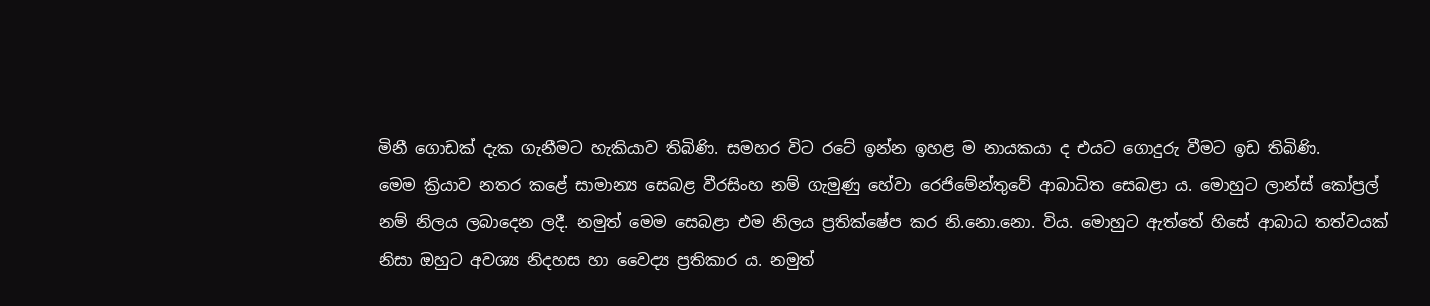මිනී ගොඩක් දැක ගැනීමට හැකියාව තිබිණි. සමහර විට රටේ ඉන්න ඉහළ ම නායකයා ද එයට ගොදුරු වීමට ඉඩ තිබිණි.
මෙම ක්‍රියාව නතර කළේ සාමාන්‍ය සෙබළ වීරසිංහ නම් ගැමුණු හේවා රෙජිමේන්තුවේ ආබාධිත සෙබළා ය. මොහුට ලාන්ස් කෝප්‍රල් නම් නිලය ලබාදෙන ලදී. නමුත් මෙම සෙබළා එම නිලය ප්‍රතික්ෂේප කර නි.නො.නො. විය. මොහුට ඇත්තේ හිසේ ආබාධ තත්වයක් නිසා ඔහුට අවශ්‍ය නිදහස හා වෛද්‍ය ප්‍රතිකාර ය. නමුත්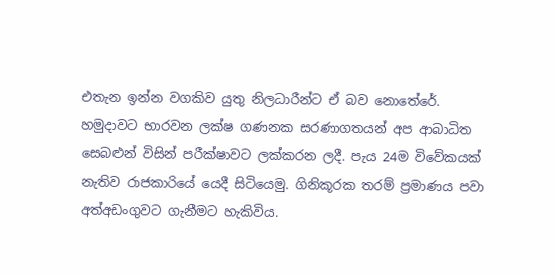එතැන ඉන්න වගකිව යුතු නිලධාරීන්ට ඒ බව නොතේරේ.
හමුදාවට භාරවන ලක්ෂ ගණනක සරණාගතයන් අප ආබාධිත සෙබළුන් විසින් පරීක්ෂාවට ලක්කරන ලදී. පැය 24ම විවේකයක් නැතිව රාජකාරියේ යෙදී සිටියෙමු. ගිනිකූරක තරම් ප්‍රමාණය පවා අත්අඩංගුවට ගැනීමට හැකිවිය.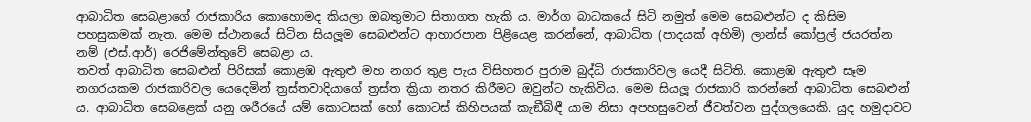ආබාධිත සෙබළාගේ රාජකාරිය කොහොමද කියලා ඔබතුමාට සිතාගත හැකි ය. මාර්ග බාධකයේ සිටි නමුත් මෙම සෙබළුන්ට ද කිසිම පහසුකමක් නැත. මෙම ස්ථානයේ සිටින සියලූම සෙබළුන්ට ආහාරපාන පිළියෙළ කරන්නේ, ආබාධිත (පාදයක් අහිමි) ලාන්ස් කෝප්‍රල් ජයරත්න නම් (එස්.ආර්) රෙජිමේන්තුවේ සෙබළා ය.
තවත් ආබාධිත සෙබළුන් පිරිසක් කොළඹ ඇතුළු මහ නගර තුළ පැය විසිහතර පුරාම බුද්ධි රාජකාරිවල යෙදී සිටිති. කොළඹ ඇතුළු සෑම නගරයකම රාජකාරිවල යෙදෙමින් ත්‍රස්තවාදියාගේ ත්‍රස්ත ක්‍රියා නතර කිරීමට ඔවුන්ට හැකිවිය. මෙම සියලූ රාජකාරි කරන්නේ ආබාධිත සෙබළුන් ය. ආබාධිත සෙබළෙක් යනු ශරීරයේ යම් කොටසක් හෝ කොටස් කිහිපයක් කැඞීබිඳී යාම නිසා අපහසුවෙන් ජීවත්වන පුද්ගලයෙකි. යුද හමුදාවට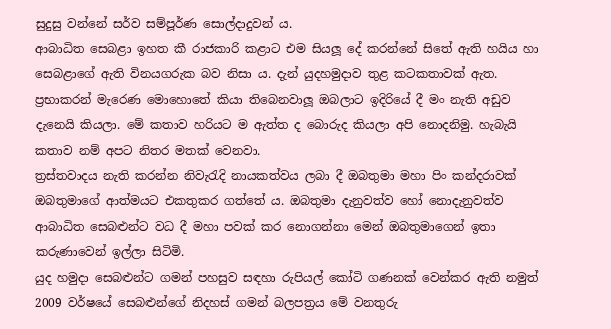සුදුසු වන්නේ සර්ව සම්පූර්ණ සොල්දාදුවන් ය.
ආබාධිත සෙබළා ඉහත කී රාජකාරි කළාට එම සියලූ දේ කරන්නේ සිතේ ඇති හයිය හා සෙබළාගේ ඇති විනයගරුක බව නිසා ය. දැන් යුදහමුදාව තුළ කටකතාවක් ඇත. ප්‍රභාකරන් මැරෙණ මොහොතේ කියා තිබෙනවාලූ ඔබලාට ඉදිරියේ දී මං නැති අඩුව දැනෙයි කියලා. මේ කතාව හරියට ම ඇත්ත ද බොරුද කියලා අපි නොදනිමු. හැබැයි කතාව නම් අපට නිතර මතක් වෙනවා.
ත්‍රස්තවාදය නැති කරන්න නිවැරැදි නායකත්වය ලබා දී ඔබතුමා මහා පිං කන්දරාවක් ඔබතුමාගේ ආත්මයට එකතුකර ගත්තේ ය. ඔබතුමා දැනුවත්ව හෝ නොදැනුවත්ව ආබාධිත සෙබළුන්ට වධ දී මහා පවක් කර නොගන්නා මෙන් ඔබතුමාගෙන් ඉතා කරුණාවෙන් ඉල්ලා සිටිමි.
යුද හමුදා සෙබළුන්ට ගමන් පහසුව සඳහා රුපියල් කෝටි ගණනක් වෙන්කර ඇති නමුත් 2009 වර්ෂයේ සෙබළුන්ගේ නිදහස් ගමන් බලපත්‍රය මේ වනතුරු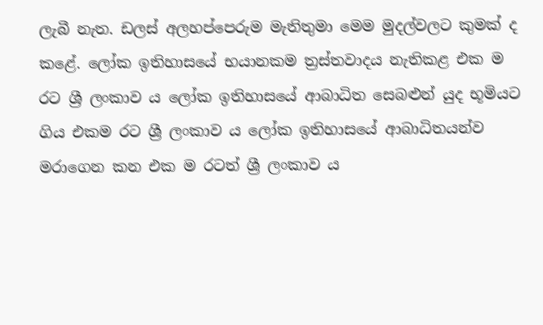ලැබී නැත. ඩලස් අලහප්පෙරුම මැතිතුමා මෙම මුදල්වලට කුමක් ද කළේ. ලෝක ඉතිහාසයේ භයානකම ත්‍රස්තවාදය නැතිකළ එක ම රට ශ්‍රී ලංකාව ය ලෝක ඉතිහාසයේ ආබාධිත සෙබළුන් යුද භූමියට ගිය එකම රට ශ්‍රී ලංකාව ය ලෝක ඉතිහාසයේ ආබාධිතයන්ව මරාගෙන කන එක ම රටත් ශ්‍රී ලංකාව ය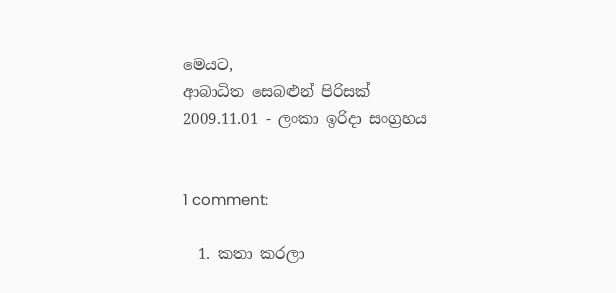මෙයට,
ආබාධිත සෙබළුන් පිරිසක්
2009.11.01 - ලංකා ඉරිදා සංග්‍රහය


1 comment:

  1. කතා කරලා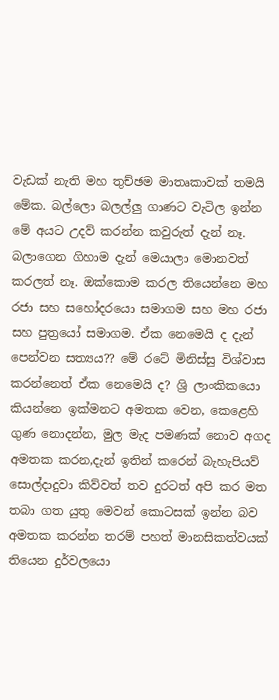වැඩක් නැති මහ තුච්ඡම මාතෘකාවක් තමයි මේක. බල්ලො බලල්ලු ගාණට වැටිල ඉන්න මේ අයට උදව් කරන්න කවුරුත් දැන් නෑ. බලාගෙන ගිහාම දැන් මෙයාලා මොනවත් කරලත් නෑ. ඔක්කොම කරල තියෙන්නෙ මහ රජා සහ සහෝදරයො සමාගම සහ මහ රජා සහ පුත්‍රයෝ සමාගම. ඒක නෙමෙයි ද දැන් පෙන්වන සත්‍යය?? මේ රටේ මිනිස්සු විශ්වාස කරන්නෙත් ඒක නෙමෙයි ද? ශ්‍රි ලාංකිකයො කියන්නෙ ඉක්මනට අමතක වෙන, කෙළෙහි ගුණ නොදන්න, මුල මැද පමණක් නොව අගද අමතක කරන,දැන් ඉතින් කරෙන් බැහැපියව් සොල්දාදුවා කිව්වත් තව දුරටත් අපි කර මත තබා ගත යුතු මෙවන් කොටසක් ඉන්න බව අමතක කරන්න තරම් පහත් මානසිකත්වයක් තියෙන දුර්වලයො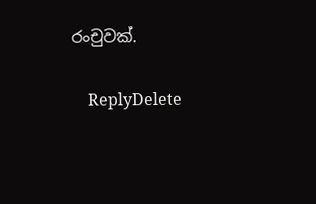රංචුවක්.

    ReplyDelete